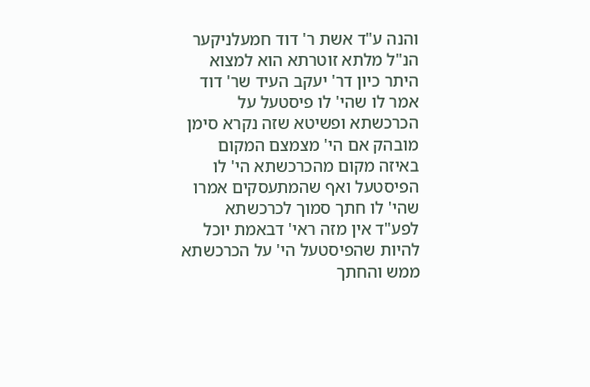והנה ע"ד אשת ר' דוד חמעלניקער הנ"ל מלתא זוטרתא הוא למצוא היתר כיון דר' יעקב העיד שר' דוד אמר לו שהי' לו פיסטעל על הכרכשתא ופשיטא שזה נקרא סימן מובהק אם הי' מצמצם המקום באיזה מקום מהכרכשתא הי' לו הפיסטעל ואף שהמתעסקים אמרו שהי' לו חתך סמוך לכרכשתא לפע"ד אין מזה ראי' דבאמת יוכל להיות שהפיסטעל הי' על הכרכשתא ממש והחתך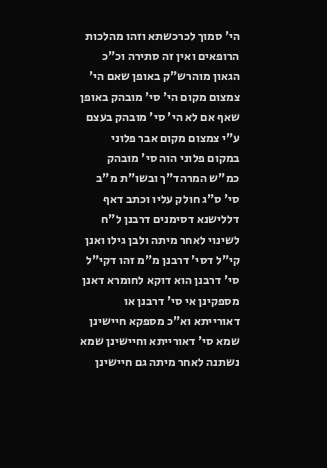הי' סמוך לכרכשתא וזהו מהלכות הרופאים ואין זה סתירה וכ"כ הגאון מוהרש"ק באופן שאם הי' צמצום מקום הי' סי' מובהק באופן שאף אם לא הי' סי' מובהק בעצם ע"י צמצום מקום אבר פלוני במקום פלוני הוה סי' מובהק כמ"ש המרהד"ך ובשו"ת מ"ב סי' ס"ג חולק עליו וכתב דאף דללישנא דסימנים דרבנן ל"ח לשינוי לאחר מיתה ולבן גילו ואנן קי"ל דסי' דרבנן מ"מ זהו דקי"ל סי' דרבנן הוא דוקא לחומרא דאנן מספקינן אי סי' דרבנן או דאורייתא וא"כ מספקא חיישינן שמא סי' דאורייתא וחיישינן שמא נשתנה לאחר מיתה גם חיישינן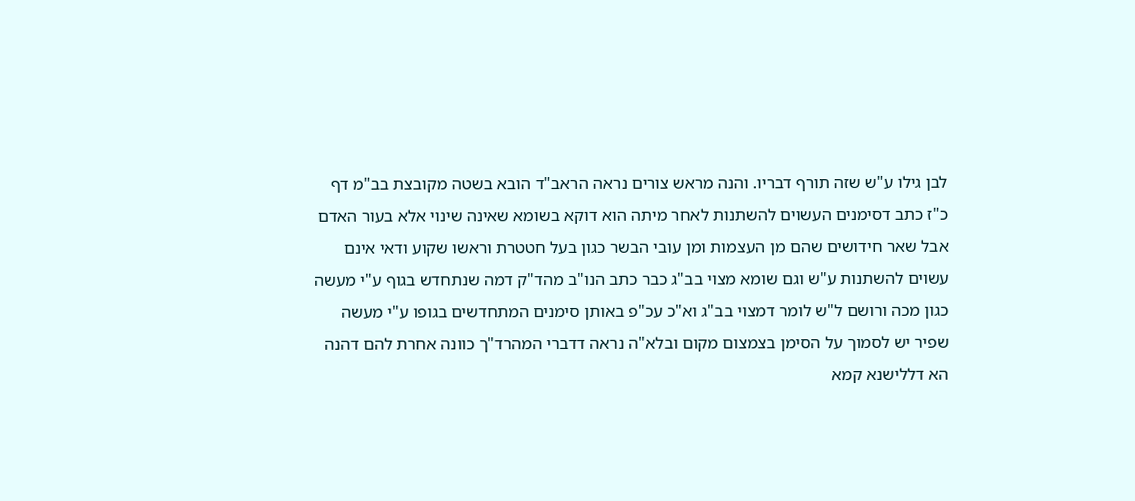לבן גילו ע"ש שזה תורף דבריו. והנה מראש צורים נראה הראב"ד הובא בשטה מקובצת בב"מ דף כ"ז כתב דסימנים העשוים להשתנות לאחר מיתה הוא דוקא בשומא שאינה שינוי אלא בעור האדם אבל שאר חידושים שהם מן העצמות ומן עובי הבשר כגון בעל חטטרת וראשו שקוע ודאי אינם עשוים להשתנות ע"ש וגם שומא מצוי בב"ג כבר כתב הנו"ב מהד"ק דמה שנתחדש בגוף ע"י מעשה כגון מכה ורושם ל"ש לומר דמצוי בב"ג וא"כ עכ"פ באותן סימנים המתחדשים בגופו ע"י מעשה שפיר יש לסמוך על הסימן בצמצום מקום ובלא"ה נראה דדברי המהרד"ך כוונה אחרת להם דהנה הא דללישנא קמא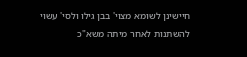חיישינן לשומא מצוי' בבן גילו ולסי' עשוי להשתנות לאחר מיתה משא"כ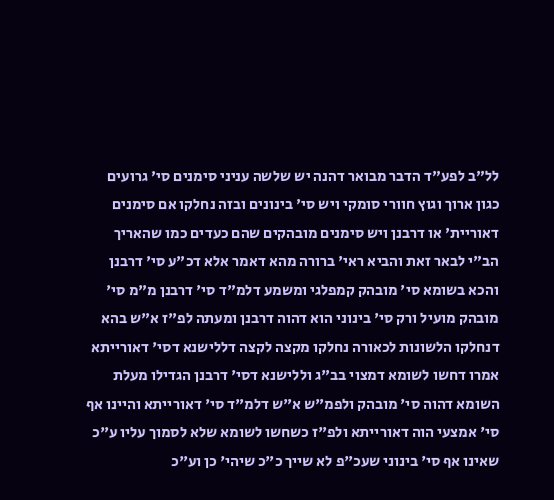לל"ב לפע"ד הדבר מבואר דהנה יש שלשה עניני סימנים סי' גרועים כגון ארוך וגוץ חוורי סומקי ויש סי' בינונים ובזה נחלקו אם סימנים דאוריית' או דרבנן ויש סימנים מובהקים שהם כעדים כמו שהאריך הב"י לבאר זאת והביא ראי' ברורה מהא דאמר אלא דכ"ע סי' דרבנן והכא בשומא סי' מובהק קמפלגי ומשמע דלמ"ד סי' דרבנן מ"מ סי' מובהק מועיל ורק סי' בינוני הוא דהוה דרבנן ומעתה לפ"ז א"ש בהא דנחלקו הלשונות לכאורה נחלקו מקצה לקצה דללישנא דסי' דאורייתא אמרו דחשו לשומא דמצוי בב"ג וללישנא דסי' דרבנן הגדילו מעלת השומא דהוה סי' מובהק ולפמ"ש א"ש דלמ"ד סי' דאורייתא והיינו אף סי' אמצעי הוה דאורייתא ולפ"ז כשחשו לשומא שלא לסמוך עליו ע"כ שאינו אף סי' בינוני שעכ"פ לא שייך כ"כ שיהי' כן וע"כ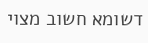דשומא חשוב מצוי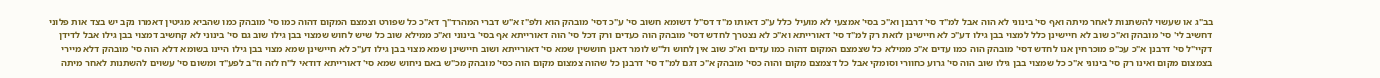בב"ג או שעשוי להשתנות לאחר מיתה ואף סי' בינוני לא הוה אבל למ"ד סי' דרבנן וא"כ בסי' אמצעי לא מועיל כלל ע"כ דאותו מ"ד דס"ל דשומא חשוב סי' ע"כ דסי' מובהק הוא ולפ"ז א"ש דברי המהרד"ך דא"כ כל שפורט וצמצם המקום דהוה כמו סי' מובהק כמו שהביא מגיטין דאמרו נקב יש בצד אות פלוני דחשיב לי' סי' מובהק וא"כ שוב לא חיישינן כלל למצוי בבן גילו דע"כ לא חיישינן לזאת רק למ"ד סי' דאורייתא וא"כ לא נצטרך לחדש דסי' מובהק הוה כעדים ורק דכל סי' הוה דאורייתא אף בסי' בינוני וא"כ ממילא שוב כל שיש לחוש שמצוי בבן גילו שוב גם סי' בינוני לא קחשיב דמצוי בבן גילו אבל לדידן דקיי"ל סי' דרבנן א"כ עכ"פ מוכרחין אנו לחדש דסי' מובהק הוה כמו עדים א"כ ממילא כל שצמצם המקום דהוה כמו עדים וא"כ שוב אין לחוש ול"ש לומר דאנן חוששין שמא סי' דאורייתא ושוב חיישינן שמא מצוי בבן גילו דע"כ לא חיישינן שמא מצוי בבן גילו היינו בשומא דלא הוה סי' מובהק דלא מיירי בצמצום מקום ואינו רק סי' בינוני א"כ כל שמצוי בבן גילו שוב הוה סי' גרוע כחוורי וסומקי אבל כל דצמצם מקום והוה כסי' מובהק א"כ דגם למ"ד סי' דרבנן כל שהוה צמצום מקום הוה כסי' מובהק מכ"ש באם ניחוש שמא סי' דאורייתא דודאי ל"ח לזה וז"ב לפע"ד ומשום סי' עשוים להשתנות לאחר מיתה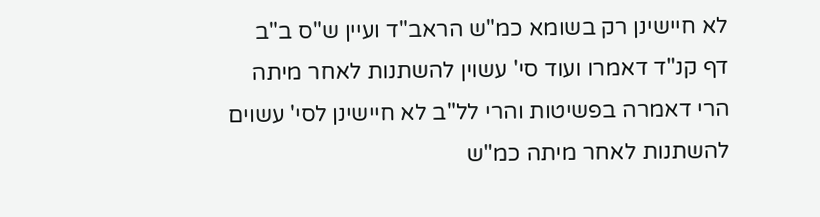לא חיישינן רק בשומא כמ"ש הראב"ד ועיין ש"ס ב"ב דף קנ"ד דאמרו ועוד סי' עשוין להשתנות לאחר מיתה הרי דאמרה בפשיטות והרי לל"ב לא חיישינן לסי' עשוים להשתנות לאחר מיתה כמ"ש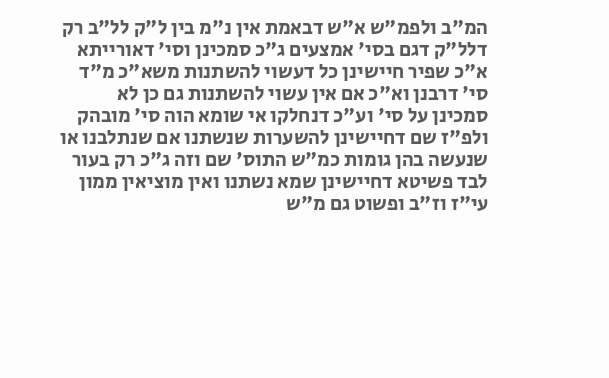המ"ב ולפמ"ש א"ש דבאמת אין נ"מ בין ל"ק לל"ב רק דלל"ק דגם בסי' אמצעים ג"כ סמכינן וסי' דאורייתא א"כ שפיר חיישינן כל דעשוי להשתנות משא"כ מ"ד סי' דרבנן וא"כ אם אין עשוי להשתנות גם כן לא סמכינן על סי' וע"כ דנחלקו אי שומא הוה סי' מובהק ולפ"ז שם דחיישינן להשערות שנשתנו אם שנתלבנו או שנעשה בהן גומות כמ"ש התוס' שם וזה ג"כ רק בעור לבד פשיטא דחיישינן שמא נשתנו ואין מוציאין ממון עי"ז וז"ב ופשוט גם מ"ש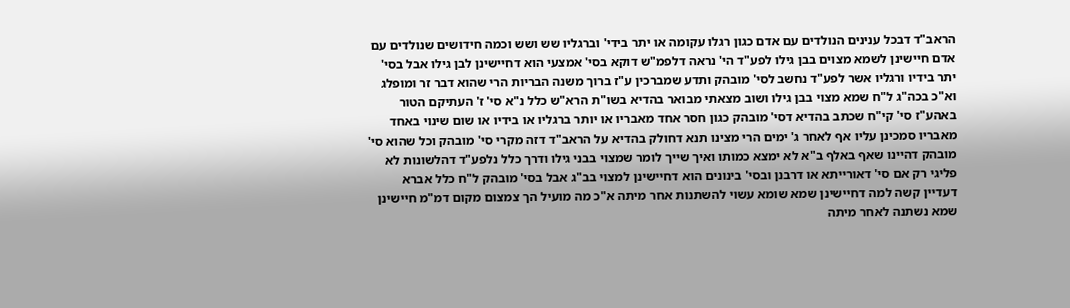הראב"ד דבכל ענינים הנולדים עם אדם כגון רגלו עקומה או יתר בידי' וברגליו שש ושש וכמה חידושים שנולדים עם אדם חיישינן לשמא מצוים בבן גילו לפע"ד הי' נראה דלפמ"ש דוקא בסי' אמצעי הוא דחיישינן לבן גילו אבל בסי' יתר בידיו ורגליו אשר לפע"ד נחשב לסי' מובהק ותדע שמברכין ע"ז ברוך משנה הבריות הרי שהוא דבר זר ומופלג וא"כ בכה"ג ל"ח שמא מצוי בבן גילו ושוב מצאתי מבואר בהדיא בשו"ת הרא"ש כלל נ"א סי' ז' העתיקם הטור באהע"ז סי' קי"ח שכתב בהדיא דסי' מובהק כגון חסר אחד מאבריו או יותר ברגליו או בידיו או שום שינוי באחד מאבריו סמכינן עליו אף לאחר ג' ימים הרי מצינו תנא דחולק בהדיא על הראב"ד דזה מקרי סי' מובהק וכל שהוא סי' מובהק דהיינו שאף באלף ב"א לא ימצא כמותו ואיך שייך לומר שמצוי בבני גילו ודרך כלל נלפע"ד דהלשונות לא פליגי רק אם סי' דאורייתא או דרבנן ובסי' בינונים הוא דחיישינן למצוי בב"ג אבל בסי' מובהק ל"ח כלל אברא דעדיין קשה למה דחיישינן שמא שומא עשוי להשתנות אחר מיתה א"כ מה מועיל הך צמצום מקום דמ"מ חיישינן שמא נשתנה לאחר מיתה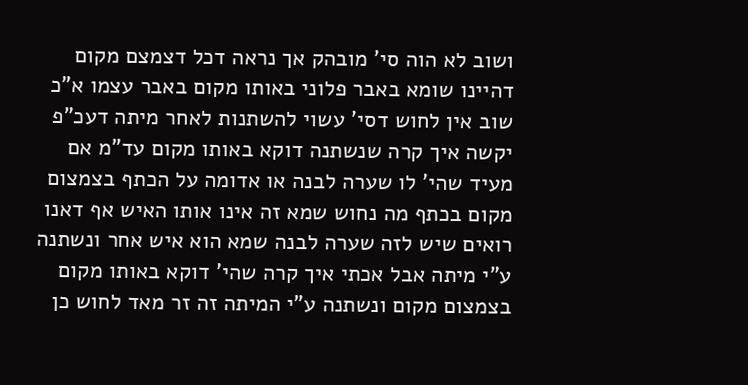ושוב לא הוה סי' מובהק אך נראה דכל דצמצם מקום דהיינו שומא באבר פלוני באותו מקום באבר עצמו א"כ שוב אין לחוש דסי' עשוי להשתנות לאחר מיתה דעכ"פ יקשה איך קרה שנשתנה דוקא באותו מקום עד"מ אם מעיד שהי' לו שערה לבנה או אדומה על הכתף בצמצום מקום בכתף מה נחוש שמא זה אינו אותו האיש אף דאנו רואים שיש לזה שערה לבנה שמא הוא איש אחר ונשתנה ע"י מיתה אבל אכתי איך קרה שהי' דוקא באותו מקום בצמצום מקום ונשתנה ע"י המיתה זה זר מאד לחוש כן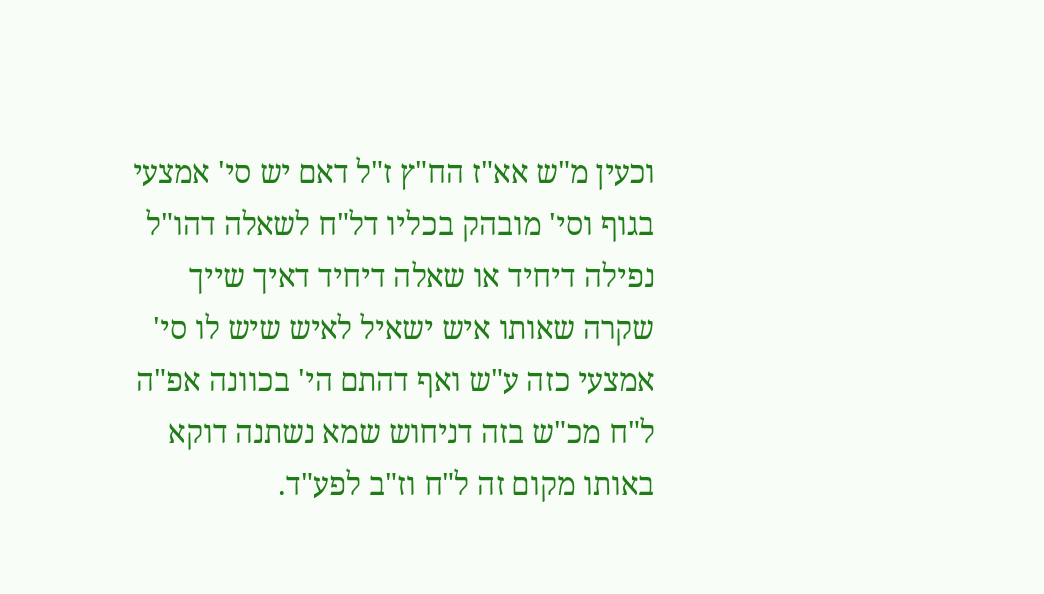וכעין מ"ש אא"ז הח"ץ ז"ל דאם יש סי' אמצעי בגוף וסי' מובהק בכליו דל"ח לשאלה דהו"ל נפילה דיחיד או שאלה דיחיד דאיך שייך שקרה שאותו איש ישאיל לאיש שיש לו סי' אמצעי כזה ע"ש ואף דהתם הי' בכוונה אפ"ה ל"ח מכ"ש בזה דניחוש שמא נשתנה דוקא באותו מקום זה ל"ח וז"ב לפע"ד.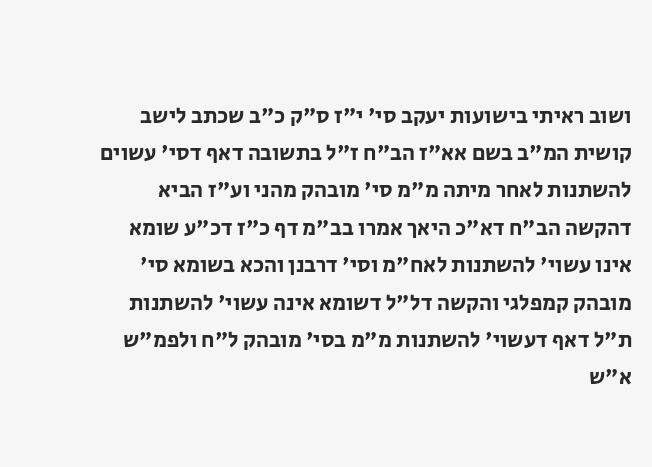ושוב ראיתי בישועות יעקב סי' י"ז ס"ק כ"ב שכתב לישב קושית המ"ב בשם אא"ז הב"ח ז"ל בתשובה דאף דסי' עשוים להשתנות לאחר מיתה מ"מ סי' מובהק מהני וע"ז הביא דהקשה הב"ח דא"כ היאך אמרו בב"מ דף כ"ז דכ"ע שומא אינו עשוי' להשתנות לאח"מ וסי' דרבנן והכא בשומא סי' מובהק קמפלגי והקשה דל"ל דשומא אינה עשוי' להשתנות ת"ל דאף דעשוי' להשתנות מ"מ בסי' מובהק ל"ח ולפמ"ש א"ש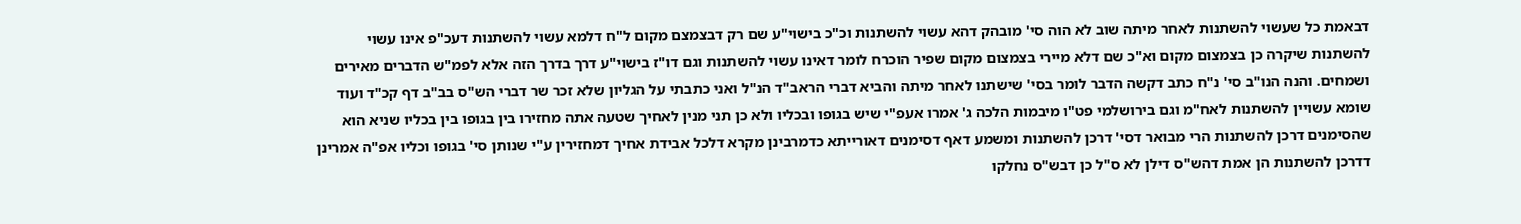דבאמת כל שעשוי להשתנות לאחר מיתה שוב לא הוה סי' מובהק דהא עשוי להשתנות וכ"כ בישוי"ע שם רק דבצמצם מקום ל"ח דלמא עשוי להשתנות דעכ"פ אינו עשוי להשתנות שיקרה כן בצמצום מקום וא"כ שם דלא מיירי בצמצום מקום שפיר הוכרח לומר דאינו עשוי להשתנות וגם דו"ז בישוי"ע דרך בדרך הזה אלא לפמ"ש הדברים מאירים ושמחים. והנה הנו"ב סי' נ"ח כתב דקשה הדבר לומר בסי' שישתנו לאחר מיתה והביא דברי הראב"ד הנ"ל ואני כתבתי על הגליון שלא זכר שר דברי הש"ס בב"ב דף קכ"ד ועוד שומא עשויין להשתנות לאח"מ וגם בירושלמי פט"ו מיבמות הלכה ג' אמרו אעפ"י שיש בגופו ובכליו ולא כן תני מנין לאחיך שטעה אתה מחזירו בין בגופו בין בכליו שניא הוא שהסימנים דרכן להשתנות הרי מבואר דסי' דרכן להשתנות ומשמע דאף דסימנים דאורייתא כדמרבינן מקרא דלכל אבידת אחיך דמחזירין ע"י שנותן סי' בגופו וכליו אפ"ה אמרינן דדרכן להשתנות הן אמת דהש"ס דילן לא ס"ל כן דבש"ס נחלקו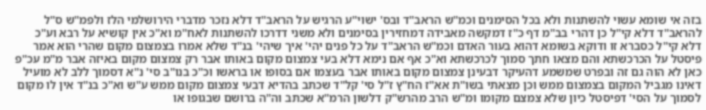בזה אי שומא עשוי להשתנות ולא בכל הסימנים וכמ"ש הראב"ד ובס' ישוי"ע הרגיש על הראב"ד דלא נזכר מדברי הירושלמי הלז ולפמ"ש ס"ל להראב"ד דלא קי"ל כן דהרי בב"מ דף כ"ז דמקשה מאבידה דמחזירין בסימנים ולא משני דדרכו להשתנות לאח"מ וא"כ אין קושיא על רבא וע"כ דלא קי"ל כסברא זו ודוקא בשומא דהוא בעור האדם וכמ"ש הראב"ד על כל פנים יהי' איך שיהי' בנ"ד שלא אמרו בצמצום מקום שהרי הוא אמר פיסטל על הכרכשתא והם מצאו חתך סמוך לכרכשתא וא"כ אף אם נימא דלא בעי צמצום מקום באותו אבר רק צמצום מקום באיזה אבר מ"מ עכ"פ כאן לא הוה גם זה ובפרט שמשמע דהעיקר דבעינן צמצום מקום באותו אבר בעצמו אם בסופו או בראשו וכ"כ בנו"ב סי' נ"א דסמוך ללב לא מועיל דאינו מגביל המקום בצמצום ממש וכן מצאתי בשו"ת אא"ז הח"ץ ז"ל סי' קל"ד שכתב בהדיא דבעי צמצום מקום ממש ע"ש וא"כ בנ"ד אין לו מקום לסמוך על הסי' דפיסטל כיון שלא צמצם מקומו ומ"ש הרב מהרש"ק דלשון הרמ"א שכתב וה"ה ברושם שבגופו או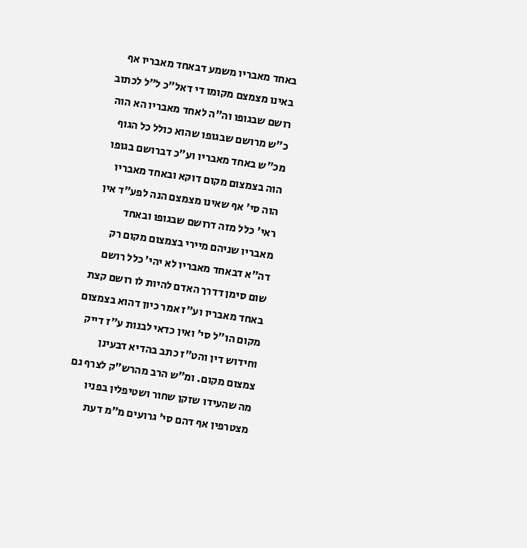באחד מאבריו משמע דבאחד מאבריו אף באינו מצמצם מקומו די דאל"כ ל"ל לכתוב רושם שבגופו וה"ה לאחד מאבריו הא הוה כ"ש מרושם שבגופו שהוא כולל כל הגוף מכ"ש באחד מאבריו וע"כ דברושם בגופו הוה בצמצום מקום דוקא ובאחד מאבריו הוה סי' אף שאינו מצמצם הנה לפע"ד אין ראי' כלל מזה דרושם שבגופו ובאחד מאבריו שניהם מיירי בצמצום מקום רק דה"א דבאחד מאבריו לא יהי' כלל רושם שום סימן דדרך האדם להיות לו רושם קצת באחד מאבריו וע"ז אמר כיון דהוא בצמצום מקום הו"ל סי' ואין כדאי לבנות ע"ז דייק וחידוש דין והט"ז כתב בהדיא דבעינן צמצום מקום. ומ"ש הרב מהרש"ק לצרף גם מה שהעידו שזקן שחור ושטיפלין בפניו מצטרפין אף דהם סי' גרועים מ"מ דעת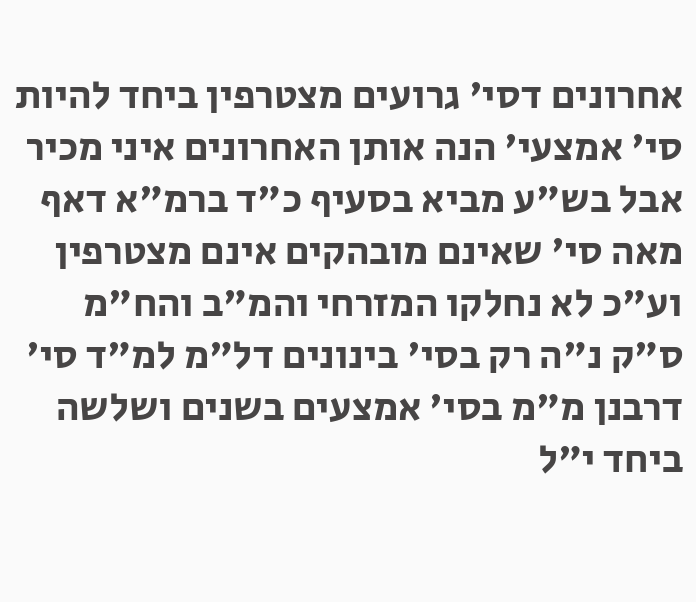אחרונים דסי' גרועים מצטרפין ביחד להיות סי' אמצעי' הנה אותן האחרונים איני מכיר אבל בש"ע מביא בסעיף כ"ד ברמ"א דאף מאה סי' שאינם מובהקים אינם מצטרפין וע"כ לא נחלקו המזרחי והמ"ב והח"מ ס"ק נ"ה רק בסי' בינונים דל"מ למ"ד סי' דרבנן מ"מ בסי' אמצעים בשנים ושלשה ביחד י"ל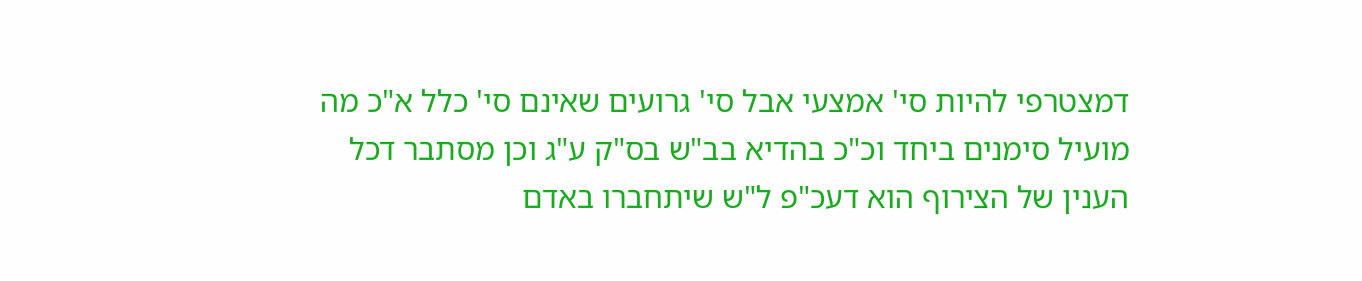דמצטרפי להיות סי' אמצעי אבל סי' גרועים שאינם סי' כלל א"כ מה מועיל סימנים ביחד וכ"כ בהדיא בב"ש בס"ק ע"ג וכן מסתבר דכל הענין של הצירוף הוא דעכ"פ ל"ש שיתחברו באדם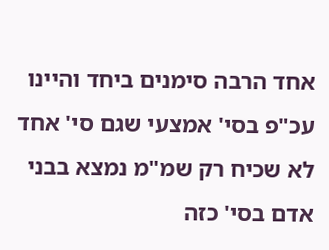אחד הרבה סימנים ביחד והיינו עכ"פ בסי' אמצעי שגם סי' אחד לא שכיח רק שמ"מ נמצא בבני אדם בסי' כזה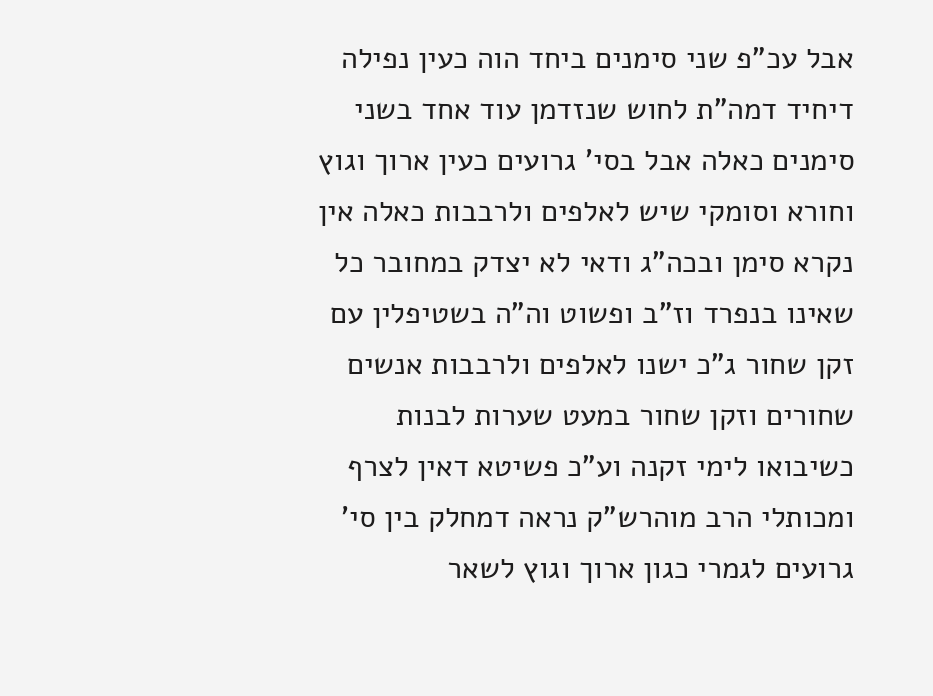אבל עכ"פ שני סימנים ביחד הוה כעין נפילה דיחיד דמה"ת לחוש שנזדמן עוד אחד בשני סימנים כאלה אבל בסי' גרועים כעין ארוך וגוץ וחורא וסומקי שיש לאלפים ולרבבות כאלה אין נקרא סימן ובכה"ג ודאי לא יצדק במחובר כל שאינו בנפרד וז"ב ופשוט וה"ה בשטיפלין עם זקן שחור ג"כ ישנו לאלפים ולרבבות אנשים שחורים וזקן שחור במעט שערות לבנות כשיבואו לימי זקנה וע"כ פשיטא דאין לצרף ומכותלי הרב מוהרש"ק נראה דמחלק בין סי' גרועים לגמרי כגון ארוך וגוץ לשאר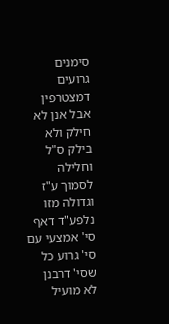סימנים גרועים דמצטרפין אבל אנן לא חילק ולא בילק ס"ל וחלילה לסמוך ע"ז וגדולה מזו נלפע"ד דאף סי' אמצעי עם סי' גרוע כל שסי' דרבנן לא מועיל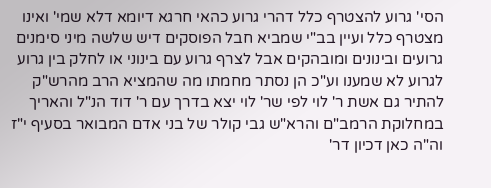הסי' גרוע להצטרף כלל דהרי גרוע כהאי חרגא דיומא דלא שמי' ואינו מצטרף כלל ועיין בב"י שמביא חבל הפוסקים דיש שלשה מיני סימנים גרועים ובינונים ומובהקים אבל לצרף גרוע עם בינוני או לחלק בין גרוע לגרוע לא שמענו וע"כ הן נסתר מחמתו מה שהמציא הרב מהרש"ק להתיר גם אשת ר' לוי לפי שר' לוי יצא בדרך עם ר' דוד הנ"ל והאריך במחלוקת הרמב"ם והרא"ש גבי קולר של בני אדם המבואר בסעיף י"ז וה"ה כאן דכיון דר'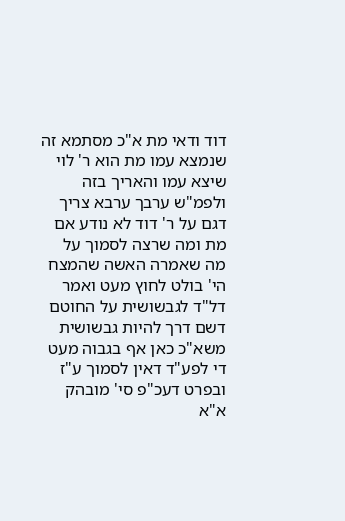דוד ודאי מת א"כ מסתמא זה שנמצא עמו מת הוא ר' לוי שיצא עמו והאריך בזה ולפמ"ש ערבך ערבא צריך דגם על ר' דוד לא נודע אם מת ומה שרצה לסמוך על מה שאמרה האשה שהמצח הי' בולט לחוץ מעט ואמר דל"ד לגבשושית על החוטם דשם דרך להיות גבשושית משא"כ כאן אף בגבוה מעט די לפע"ד דאין לסמוך ע"ז ובפרט דעכ"פ סי' מובהק א"א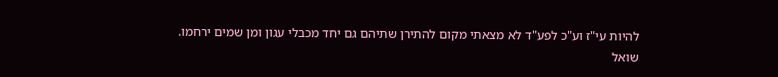להיות עי"ז וע"כ לפע"ד לא מצאתי מקום להתירן שתיהם גם יחד מכבלי עגון ומן שמים ירחמו.
שואל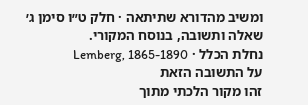ומשיב מהדורא שתיתאה · חלק ט״ו סימן ג׳
שאלה ותשובה, בנוסח המקורי.
נחלת הכלל · Lemberg, 1865-1890
על התשובה הזאת
זהו מקור הלכתי מתוך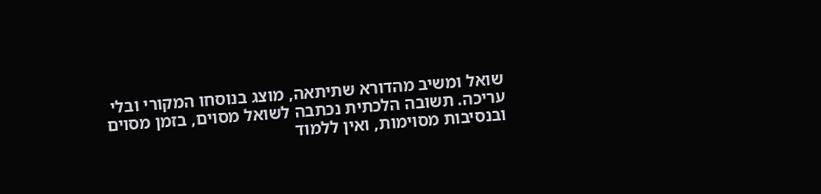שואל ומשיב מהדורא שתיתאה, מוצג בנוסחו המקורי ובלי עריכה. תשובה הלכתית נכתבה לשואל מסוים, בזמן מסוים ובנסיבות מסוימות, ואין ללמוד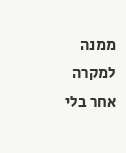ממנה למקרה אחר בלי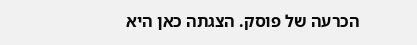הכרעה של פוסק. הצגתה כאן היא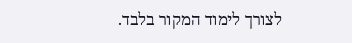לצורך לימוד המקור בלבד.